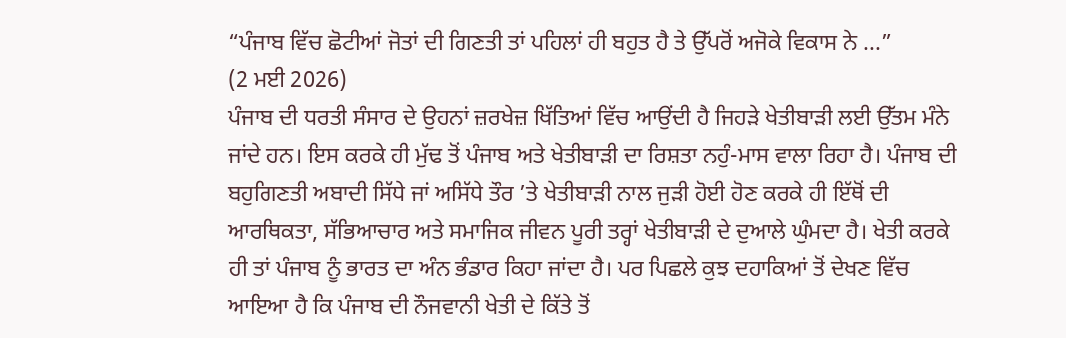“ਪੰਜਾਬ ਵਿੱਚ ਛੋਟੀਆਂ ਜੋਤਾਂ ਦੀ ਗਿਣਤੀ ਤਾਂ ਪਹਿਲਾਂ ਹੀ ਬਹੁਤ ਹੈ ਤੇ ਉੱਪਰੋਂ ਅਜੋਕੇ ਵਿਕਾਸ ਨੇ ...”
(2 ਮਈ 2026)
ਪੰਜਾਬ ਦੀ ਧਰਤੀ ਸੰਸਾਰ ਦੇ ਉਹਨਾਂ ਜ਼ਰਖੇਜ਼ ਖਿੱਤਿਆਂ ਵਿੱਚ ਆਉਂਦੀ ਹੈ ਜਿਹੜੇ ਖੇਤੀਬਾੜੀ ਲਈ ਉੱਤਮ ਮੰਨੇ ਜਾਂਦੇ ਹਨ। ਇਸ ਕਰਕੇ ਹੀ ਮੁੱਢ ਤੋਂ ਪੰਜਾਬ ਅਤੇ ਖੇਤੀਬਾੜੀ ਦਾ ਰਿਸ਼ਤਾ ਨਹੁੰ-ਮਾਸ ਵਾਲਾ ਰਿਹਾ ਹੈ। ਪੰਜਾਬ ਦੀ ਬਹੁਗਿਣਤੀ ਅਬਾਦੀ ਸਿੱਧੇ ਜਾਂ ਅਸਿੱਧੇ ਤੌਰ ’ਤੇ ਖੇਤੀਬਾੜੀ ਨਾਲ ਜੁੜੀ ਹੋਈ ਹੋਣ ਕਰਕੇ ਹੀ ਇੱਥੋਂ ਦੀ ਆਰਥਿਕਤਾ, ਸੱਭਿਆਚਾਰ ਅਤੇ ਸਮਾਜਿਕ ਜੀਵਨ ਪੂਰੀ ਤਰ੍ਹਾਂ ਖੇਤੀਬਾੜੀ ਦੇ ਦੁਆਲੇ ਘੁੰਮਦਾ ਹੈ। ਖੇਤੀ ਕਰਕੇ ਹੀ ਤਾਂ ਪੰਜਾਬ ਨੂੰ ਭਾਰਤ ਦਾ ਅੰਨ ਭੰਡਾਰ ਕਿਹਾ ਜਾਂਦਾ ਹੈ। ਪਰ ਪਿਛਲੇ ਕੁਝ ਦਹਾਕਿਆਂ ਤੋਂ ਦੇਖਣ ਵਿੱਚ ਆਇਆ ਹੈ ਕਿ ਪੰਜਾਬ ਦੀ ਨੌਜਵਾਨੀ ਖੇਤੀ ਦੇ ਕਿੱਤੇ ਤੋਂ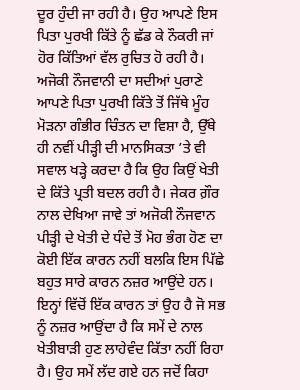ਦੂਰ ਹੁੰਦੀ ਜਾ ਰਹੀ ਹੈ। ਉਹ ਆਪਣੇ ਇਸ ਪਿਤਾ ਪੁਰਖੀ ਕਿੱਤੇ ਨੂੰ ਛੱਡ ਕੇ ਨੌਕਰੀ ਜਾਂ ਹੋਰ ਕਿੱਤਿਆਂ ਵੱਲ ਰੁਚਿਤ ਹੋ ਰਹੀ ਹੈ। ਅਜੋਕੀ ਨੌਜਵਾਨੀ ਦਾ ਸਦੀਆਂ ਪੁਰਾਣੇ ਆਪਣੇ ਪਿਤਾ ਪੁਰਖੀ ਕਿੱਤੇ ਤੋਂ ਜਿੱਥੇ ਮੂੰਹ ਮੋੜਨਾ ਗੰਭੀਰ ਚਿੰਤਨ ਦਾ ਵਿਸ਼ਾ ਹੈ, ਉੱਥੇ ਹੀ ਨਵੀਂ ਪੀੜ੍ਹੀ ਦੀ ਮਾਨਸਿਕਤਾ ’ਤੇ ਵੀ ਸਵਾਲ ਖੜ੍ਹੇ ਕਰਦਾ ਹੈ ਕਿ ਉਹ ਕਿਉਂ ਖੇਤੀ ਦੇ ਕਿੱਤੇ ਪ੍ਰਤੀ ਬਦਲ ਰਹੀ ਹੈ। ਜੇਕਰ ਗ਼ੌਰ ਨਾਲ ਦੇਖਿਆ ਜਾਵੇ ਤਾਂ ਅਜੋਕੀ ਨੌਜਵਾਨ ਪੀੜ੍ਹੀ ਦੇ ਖੇਤੀ ਦੇ ਧੰਦੇ ਤੋਂ ਮੋਹ ਭੰਗ ਹੋਣ ਦਾ ਕੋਈ ਇੱਕ ਕਾਰਨ ਨਹੀਂ ਬਲਕਿ ਇਸ ਪਿੱਛੇ ਬਹੁਤ ਸਾਰੇ ਕਾਰਨ ਨਜ਼ਰ ਆਉਂਦੇ ਹਨ। ਇਨ੍ਹਾਂ ਵਿੱਚੋਂ ਇੱਕ ਕਾਰਨ ਤਾਂ ਉਹ ਹੈ ਜੋ ਸਭ ਨੂੰ ਨਜ਼ਰ ਆਉਂਦਾ ਹੈ ਕਿ ਸਮੇਂ ਦੇ ਨਾਲ ਖੇਤੀਬਾੜੀ ਹੁਣ ਲਾਹੇਵੰਦ ਕਿੱਤਾ ਨਹੀਂ ਰਿਹਾ ਹੈ। ਉਹ ਸਮੇਂ ਲੱਦ ਗਏ ਹਨ ਜਦੋਂ ਕਿਹਾ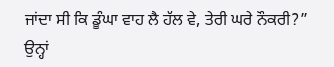ਜਾਂਦਾ ਸੀ ਕਿ ਡੂੰਘਾ ਵਾਹ ਲੈ ਹੱਲ ਵੇ, ਤੇਰੀ ਘਰੇ ਨੌਕਰੀ?” ਉਨ੍ਹਾਂ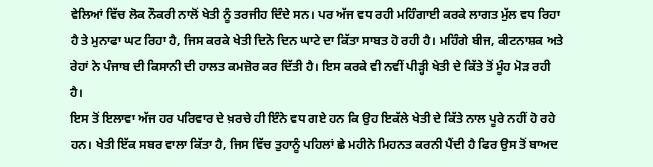ਵੇਲਿਆਂ ਵਿੱਚ ਲੋਕ ਨੌਕਰੀ ਨਾਲੋਂ ਖੇਤੀ ਨੂੰ ਤਰਜੀਹ ਦਿੰਦੇ ਸਨ। ਪਰ ਅੱਜ ਵਧ ਰਹੀ ਮਹਿੰਗਾਈ ਕਰਕੇ ਲਾਗਤ ਮੁੱਲ ਵਧ ਰਿਹਾ ਹੈ ਤੇ ਮੁਨਾਫਾ ਘਟ ਰਿਹਾ ਹੈ, ਜਿਸ ਕਰਕੇ ਖੇਤੀ ਦਿਨੋ ਦਿਨ ਘਾਟੇ ਦਾ ਕਿੱਤਾ ਸਾਬਤ ਹੋ ਰਹੀ ਹੈ। ਮਹਿੰਗੇ ਬੀਜ, ਕੀਟਨਾਸ਼ਕ ਅਤੇ ਰੇਹਾਂ ਨੇ ਪੰਜਾਬ ਦੀ ਕਿਸਾਨੀ ਦੀ ਹਾਲਤ ਕਮਜ਼ੋਰ ਕਰ ਦਿੱਤੀ ਹੈ। ਇਸ ਕਰਕੇ ਵੀ ਨਵੀਂ ਪੀੜ੍ਹੀ ਖੇਤੀ ਦੇ ਕਿੱਤੇ ਤੋਂ ਮੂੰਹ ਮੋੜ ਰਹੀ ਹੈ।
ਇਸ ਤੋਂ ਇਲਾਵਾ ਅੱਜ ਹਰ ਪਰਿਵਾਰ ਦੇ ਖ਼ਰਚੇ ਹੀ ਇੰਨੇ ਵਧ ਗਏ ਹਨ ਕਿ ਉਹ ਇਕੱਲੇ ਖੇਤੀ ਦੇ ਕਿੱਤੇ ਨਾਲ ਪੂਰੇ ਨਹੀਂ ਹੋ ਰਹੇ ਹਨ। ਖੇਤੀ ਇੱਕ ਸਬਰ ਵਾਲਾ ਕਿੱਤਾ ਹੈ, ਜਿਸ ਵਿੱਚ ਤੁਹਾਨੂੰ ਪਹਿਲਾਂ ਛੇ ਮਹੀਨੇ ਮਿਹਨਤ ਕਰਨੀ ਪੈਂਦੀ ਹੈ ਫਿਰ ਉਸ ਤੋਂ ਬਾਅਦ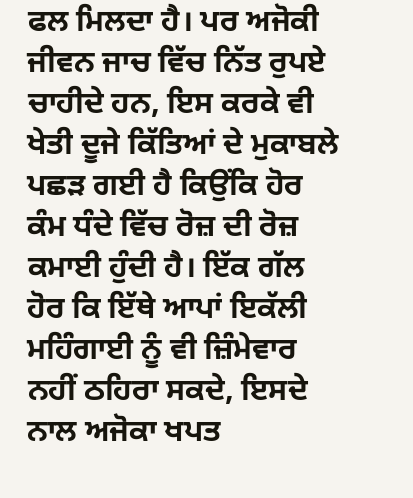ਫਲ ਮਿਲਦਾ ਹੈ। ਪਰ ਅਜੋਕੀ ਜੀਵਨ ਜਾਚ ਵਿੱਚ ਨਿੱਤ ਰੁਪਏ ਚਾਹੀਦੇ ਹਨ, ਇਸ ਕਰਕੇ ਵੀ ਖੇਤੀ ਦੂਜੇ ਕਿੱਤਿਆਂ ਦੇ ਮੁਕਾਬਲੇ ਪਛੜ ਗਈ ਹੈ ਕਿਉਂਕਿ ਹੋਰ ਕੰਮ ਧੰਦੇ ਵਿੱਚ ਰੋਜ਼ ਦੀ ਰੋਜ਼ ਕਮਾਈ ਹੁੰਦੀ ਹੈ। ਇੱਕ ਗੱਲ ਹੋਰ ਕਿ ਇੱਥੇ ਆਪਾਂ ਇਕੱਲੀ ਮਹਿੰਗਾਈ ਨੂੰ ਵੀ ਜ਼ਿੰਮੇਵਾਰ ਨਹੀਂ ਠਹਿਰਾ ਸਕਦੇ, ਇਸਦੇ ਨਾਲ ਅਜੋਕਾ ਖਪਤ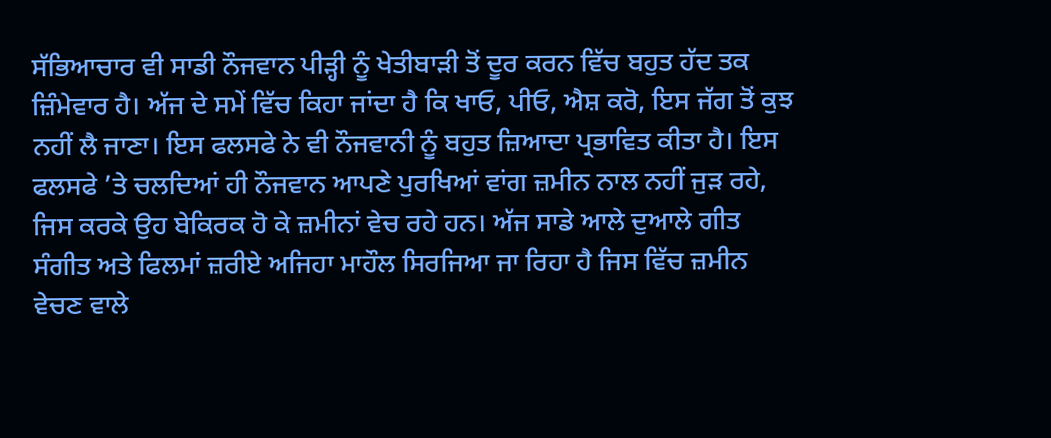ਸੱਭਿਆਚਾਰ ਵੀ ਸਾਡੀ ਨੌਜਵਾਨ ਪੀੜ੍ਹੀ ਨੂੰ ਖੇਤੀਬਾੜੀ ਤੋਂ ਦੂਰ ਕਰਨ ਵਿੱਚ ਬਹੁਤ ਹੱਦ ਤਕ ਜ਼ਿੰਮੇਵਾਰ ਹੈ। ਅੱਜ ਦੇ ਸਮੇਂ ਵਿੱਚ ਕਿਹਾ ਜਾਂਦਾ ਹੈ ਕਿ ਖਾਓ, ਪੀਓ, ਐਸ਼ ਕਰੋ, ਇਸ ਜੱਗ ਤੋਂ ਕੁਝ ਨਹੀਂ ਲੈ ਜਾਣਾ। ਇਸ ਫਲਸਫੇ ਨੇ ਵੀ ਨੌਜਵਾਨੀ ਨੂੰ ਬਹੁਤ ਜ਼ਿਆਦਾ ਪ੍ਰਭਾਵਿਤ ਕੀਤਾ ਹੈ। ਇਸ ਫਲਸਫੇ ’ਤੇ ਚਲਦਿਆਂ ਹੀ ਨੌਜਵਾਨ ਆਪਣੇ ਪੁਰਖਿਆਂ ਵਾਂਗ ਜ਼ਮੀਨ ਨਾਲ ਨਹੀਂ ਜੁੜ ਰਹੇ, ਜਿਸ ਕਰਕੇ ਉਹ ਬੇਕਿਰਕ ਹੋ ਕੇ ਜ਼ਮੀਨਾਂ ਵੇਚ ਰਹੇ ਹਨ। ਅੱਜ ਸਾਡੇ ਆਲੇ ਦੁਆਲੇ ਗੀਤ ਸੰਗੀਤ ਅਤੇ ਫਿਲਮਾਂ ਜ਼ਰੀਏ ਅਜਿਹਾ ਮਾਹੌਲ ਸਿਰਜਿਆ ਜਾ ਰਿਹਾ ਹੈ ਜਿਸ ਵਿੱਚ ਜ਼ਮੀਨ ਵੇਚਣ ਵਾਲੇ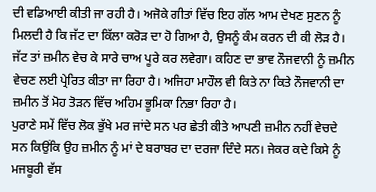ਦੀ ਵਡਿਆਈ ਕੀਤੀ ਜਾ ਰਹੀ ਹੈ। ਅਜੋਕੇ ਗੀਤਾਂ ਵਿੱਚ ਇਹ ਗੱਲ ਆਮ ਦੇਖਣ ਸੁਣਨ ਨੂੰ ਮਿਲਦੀ ਹੈ ਕਿ ਜੱਟ ਦਾ ਕਿੱਲਾ ਕਰੋੜ ਦਾ ਹੋ ਗਿਆ ਹੈ, ਉਸਨੂੰ ਕੰਮ ਕਰਨ ਦੀ ਕੀ ਲੋੜ ਹੈ। ਜੱਟ ਤਾਂ ਜ਼ਮੀਨ ਵੇਚ ਕੇ ਸਾਰੇ ਚਾਅ ਪੂਰੇ ਕਰ ਲਵੇਗਾ। ਕਹਿਣ ਦਾ ਭਾਵ ਨੌਜਵਾਨੀ ਨੂੰ ਜ਼ਮੀਨ ਵੇਚਣ ਲਈ ਪ੍ਰੇਰਿਤ ਕੀਤਾ ਜਾ ਰਿਹਾ ਹੈ। ਅਜਿਹਾ ਮਾਹੌਲ ਵੀ ਕਿਤੇ ਨਾ ਕਿਤੇ ਨੌਜਵਾਨੀ ਦਾ ਜ਼ਮੀਨ ਤੋਂ ਮੋਹ ਤੋੜਨ ਵਿੱਚ ਅਹਿਮ ਭੂਮਿਕਾ ਨਿਭਾ ਰਿਹਾ ਹੈ।
ਪੁਰਾਣੇ ਸਮੇਂ ਵਿੱਚ ਲੋਕ ਭੁੱਖੇ ਮਰ ਜਾਂਦੇ ਸਨ ਪਰ ਛੇਤੀ ਕੀਤੇ ਆਪਣੀ ਜ਼ਮੀਨ ਨਹੀਂ ਵੇਚਦੇ ਸਨ ਕਿਉਂਕਿ ਉਹ ਜ਼ਮੀਨ ਨੂੰ ਮਾਂ ਦੇ ਬਰਾਬਰ ਦਾ ਦਰਜਾ ਦਿੰਦੇ ਸਨ। ਜੇਕਰ ਕਦੇ ਕਿਸੇ ਨੂੰ ਮਜਬੂਰੀ ਵੱਸ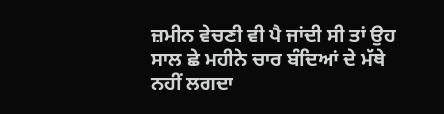ਜ਼ਮੀਨ ਵੇਚਣੀ ਵੀ ਪੈ ਜਾਂਦੀ ਸੀ ਤਾਂ ਉਹ ਸਾਲ ਛੇ ਮਹੀਨੇ ਚਾਰ ਬੰਦਿਆਂ ਦੇ ਮੱਥੇ ਨਹੀਂ ਲਗਦਾ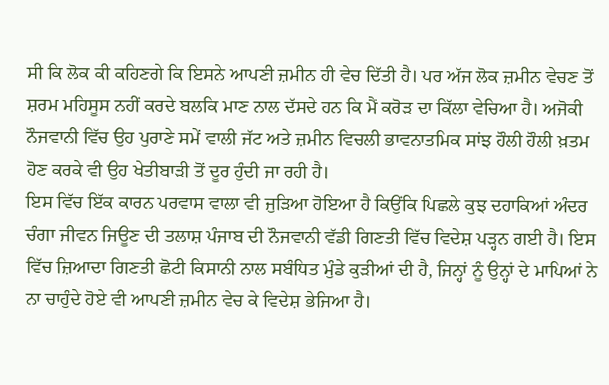ਸੀ ਕਿ ਲੋਕ ਕੀ ਕਹਿਣਗੇ ਕਿ ਇਸਨੇ ਆਪਣੀ ਜ਼ਮੀਨ ਹੀ ਵੇਚ ਦਿੱਤੀ ਹੈ। ਪਰ ਅੱਜ ਲੋਕ ਜ਼ਮੀਨ ਵੇਚਣ ਤੋਂ ਸ਼ਰਮ ਮਹਿਸੂਸ ਨਹੀਂ ਕਰਦੇ ਬਲਕਿ ਮਾਣ ਨਾਲ ਦੱਸਦੇ ਹਨ ਕਿ ਮੈਂ ਕਰੋੜ ਦਾ ਕਿੱਲਾ ਵੇਚਿਆ ਹੈ। ਅਜੋਕੀ ਨੌਜਵਾਨੀ ਵਿੱਚ ਉਹ ਪੁਰਾਣੇ ਸਮੇਂ ਵਾਲੀ ਜੱਟ ਅਤੇ ਜ਼ਮੀਨ ਵਿਚਲੀ ਭਾਵਨਾਤਮਿਕ ਸਾਂਝ ਹੌਲੀ ਹੌਲੀ ਖ਼ਤਮ ਹੋਣ ਕਰਕੇ ਵੀ ਉਹ ਖੇਤੀਬਾੜੀ ਤੋਂ ਦੂਰ ਹੁੰਦੀ ਜਾ ਰਹੀ ਹੈ।
ਇਸ ਵਿੱਚ ਇੱਕ ਕਾਰਨ ਪਰਵਾਸ ਵਾਲਾ ਵੀ ਜੁੜਿਆ ਹੋਇਆ ਹੈ ਕਿਉਂਕਿ ਪਿਛਲੇ ਕੁਝ ਦਹਾਕਿਆਂ ਅੰਦਰ ਚੰਗਾ ਜੀਵਨ ਜਿਊਣ ਦੀ ਤਲਾਸ਼ ਪੰਜਾਬ ਦੀ ਨੌਜਵਾਨੀ ਵੱਡੀ ਗਿਣਤੀ ਵਿੱਚ ਵਿਦੇਸ਼ ਪੜ੍ਹਨ ਗਈ ਹੈ। ਇਸ ਵਿੱਚ ਜ਼ਿਆਦਾ ਗਿਣਤੀ ਛੋਟੀ ਕਿਸਾਨੀ ਨਾਲ ਸਬੰਧਿਤ ਮੁੰਡੇ ਕੁੜੀਆਂ ਦੀ ਹੈ, ਜਿਨ੍ਹਾਂ ਨੂੰ ਉਨ੍ਹਾਂ ਦੇ ਮਾਪਿਆਂ ਨੇ ਨਾ ਚਾਹੁੰਦੇ ਹੋਏ ਵੀ ਆਪਣੀ ਜ਼ਮੀਨ ਵੇਚ ਕੇ ਵਿਦੇਸ਼ ਭੇਜਿਆ ਹੈ।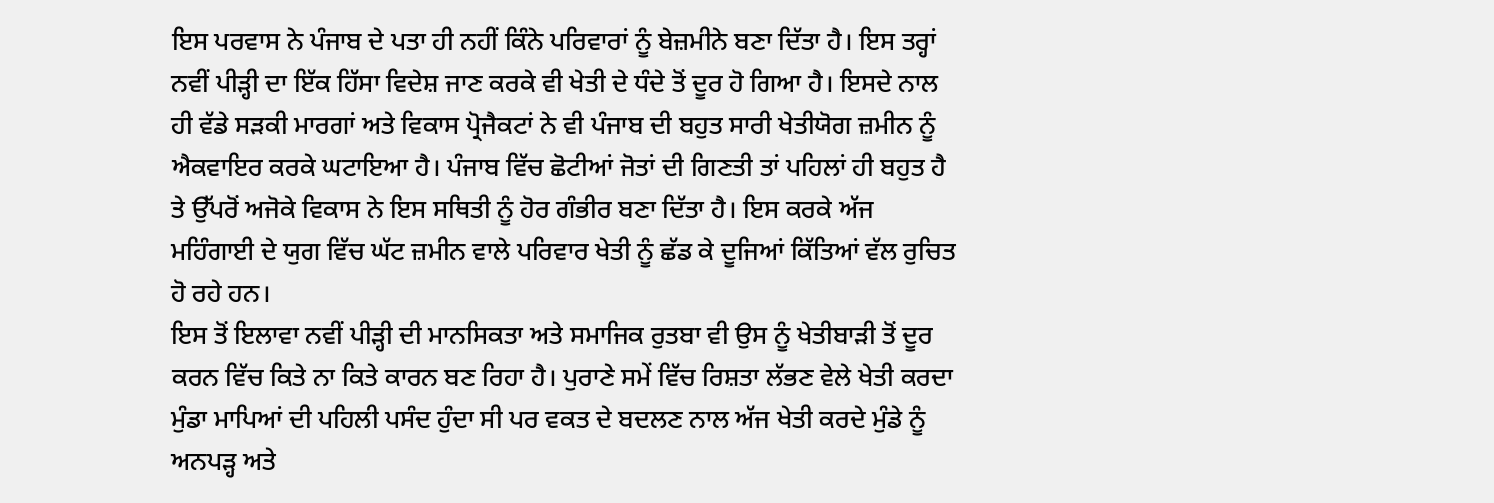ਇਸ ਪਰਵਾਸ ਨੇ ਪੰਜਾਬ ਦੇ ਪਤਾ ਹੀ ਨਹੀਂ ਕਿੰਨੇ ਪਰਿਵਾਰਾਂ ਨੂੰ ਬੇਜ਼ਮੀਨੇ ਬਣਾ ਦਿੱਤਾ ਹੈ। ਇਸ ਤਰ੍ਹਾਂ ਨਵੀਂ ਪੀੜ੍ਹੀ ਦਾ ਇੱਕ ਹਿੱਸਾ ਵਿਦੇਸ਼ ਜਾਣ ਕਰਕੇ ਵੀ ਖੇਤੀ ਦੇ ਧੰਦੇ ਤੋਂ ਦੂਰ ਹੋ ਗਿਆ ਹੈ। ਇਸਦੇ ਨਾਲ ਹੀ ਵੱਡੇ ਸੜਕੀ ਮਾਰਗਾਂ ਅਤੇ ਵਿਕਾਸ ਪ੍ਰੋਜੈਕਟਾਂ ਨੇ ਵੀ ਪੰਜਾਬ ਦੀ ਬਹੁਤ ਸਾਰੀ ਖੇਤੀਯੋਗ ਜ਼ਮੀਨ ਨੂੰ ਐਕਵਾਇਰ ਕਰਕੇ ਘਟਾਇਆ ਹੈ। ਪੰਜਾਬ ਵਿੱਚ ਛੋਟੀਆਂ ਜੋਤਾਂ ਦੀ ਗਿਣਤੀ ਤਾਂ ਪਹਿਲਾਂ ਹੀ ਬਹੁਤ ਹੈ ਤੇ ਉੱਪਰੋਂ ਅਜੋਕੇ ਵਿਕਾਸ ਨੇ ਇਸ ਸਥਿਤੀ ਨੂੰ ਹੋਰ ਗੰਭੀਰ ਬਣਾ ਦਿੱਤਾ ਹੈ। ਇਸ ਕਰਕੇ ਅੱਜ ਮਹਿੰਗਾਈ ਦੇ ਯੁਗ ਵਿੱਚ ਘੱਟ ਜ਼ਮੀਨ ਵਾਲੇ ਪਰਿਵਾਰ ਖੇਤੀ ਨੂੰ ਛੱਡ ਕੇ ਦੂਜਿਆਂ ਕਿੱਤਿਆਂ ਵੱਲ ਰੁਚਿਤ ਹੋ ਰਹੇ ਹਨ।
ਇਸ ਤੋਂ ਇਲਾਵਾ ਨਵੀਂ ਪੀੜ੍ਹੀ ਦੀ ਮਾਨਸਿਕਤਾ ਅਤੇ ਸਮਾਜਿਕ ਰੁਤਬਾ ਵੀ ਉਸ ਨੂੰ ਖੇਤੀਬਾੜੀ ਤੋਂ ਦੂਰ ਕਰਨ ਵਿੱਚ ਕਿਤੇ ਨਾ ਕਿਤੇ ਕਾਰਨ ਬਣ ਰਿਹਾ ਹੈ। ਪੁਰਾਣੇ ਸਮੇਂ ਵਿੱਚ ਰਿਸ਼ਤਾ ਲੱਭਣ ਵੇਲੇ ਖੇਤੀ ਕਰਦਾ ਮੁੰਡਾ ਮਾਪਿਆਂ ਦੀ ਪਹਿਲੀ ਪਸੰਦ ਹੁੰਦਾ ਸੀ ਪਰ ਵਕਤ ਦੇ ਬਦਲਣ ਨਾਲ ਅੱਜ ਖੇਤੀ ਕਰਦੇ ਮੁੰਡੇ ਨੂੰ ਅਨਪੜ੍ਹ ਅਤੇ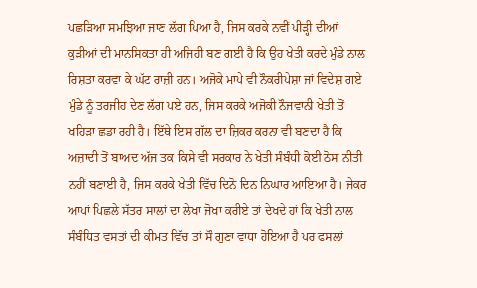ਪਛੜਿਆ ਸਮਝਿਆ ਜਾਣ ਲੱਗ ਪਿਆ ਹੈ, ਜਿਸ ਕਰਕੇ ਨਵੀਂ ਪੀੜ੍ਹੀ ਦੀਆਂ ਕੁੜੀਆਂ ਦੀ ਮਾਨਸਿਕਤਾ ਹੀ ਅਜਿਹੀ ਬਣ ਗਈ ਹੈ ਕਿ ਉਹ ਖੇਤੀ ਕਰਦੇ ਮੁੰਡੇ ਨਾਲ ਰਿਸ਼ਤਾ ਕਰਵਾ ਕੇ ਘੱਟ ਰਾਜ਼ੀ ਹਨ। ਅਜੋਕੇ ਮਾਪੇ ਵੀ ਨੌਕਰੀਪੇਸ਼ਾ ਜਾਂ ਵਿਦੇਸ਼ ਗਏ ਮੁੰਡੇ ਨੂੰ ਤਰਜੀਹ ਦੇਣ ਲੱਗ ਪਏ ਹਨ, ਜਿਸ ਕਰਕੇ ਅਜੋਕੀ ਨੌਜਵਾਨੀ ਖੇਤੀ ਤੋਂ ਖਹਿੜਾ ਛਡਾ ਰਹੀ ਹੈ। ਇੱਥੇ ਇਸ ਗੱਲ ਦਾ ਜ਼ਿਕਰ ਕਰਨਾ ਵੀ ਬਣਦਾ ਹੈ ਕਿ ਅਜ਼ਾਦੀ ਤੋਂ ਬਾਅਦ ਅੱਜ ਤਕ ਕਿਸੇ ਵੀ ਸਰਕਾਰ ਨੇ ਖੇਤੀ ਸੰਬੰਧੀ ਕੋਈ ਠੋਸ ਨੀਤੀ ਨਹੀਂ ਬਣਾਈ ਹੈ, ਜਿਸ ਕਰਕੇ ਖੇਤੀ ਵਿੱਚ ਦਿਨੋ ਦਿਨ ਨਿਘਾਰ ਆਇਆ ਹੈ। ਜੇਕਰ ਆਪਾਂ ਪਿਛਲੇ ਸੱਤਰ ਸਾਲਾਂ ਦਾ ਲੇਖਾ ਜੋਖਾ ਕਰੀਏ ਤਾਂ ਦੇਖਦੇ ਹਾਂ ਕਿ ਖੇਤੀ ਨਾਲ ਸੰਬੰਧਿਤ ਵਸਤਾਂ ਦੀ ਕੀਮਤ ਵਿੱਚ ਤਾਂ ਸੌ ਗੁਣਾ ਵਾਧਾ ਹੋਇਆ ਹੈ ਪਰ ਫਸਲਾਂ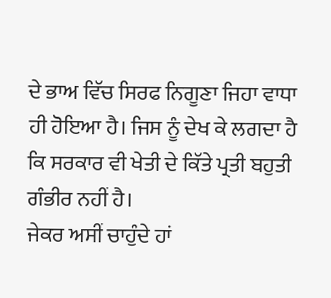ਦੇ ਭਾਅ ਵਿੱਚ ਸਿਰਫ ਨਿਗੂਣਾ ਜਿਹਾ ਵਾਧਾ ਹੀ ਹੋਇਆ ਹੈ। ਜਿਸ ਨੂੰ ਦੇਖ ਕੇ ਲਗਦਾ ਹੈ ਕਿ ਸਰਕਾਰ ਵੀ ਖੇਤੀ ਦੇ ਕਿੱਤੇ ਪ੍ਰਤੀ ਬਹੁਤੀ ਗੰਭੀਰ ਨਹੀਂ ਹੈ।
ਜੇਕਰ ਅਸੀਂ ਚਾਹੁੰਦੇ ਹਾਂ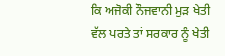ਕਿ ਅਜੋਕੀ ਨੌਜਵਾਨੀ ਮੁੜ ਖੇਤੀ ਵੱਲ ਪਰਤੇ ਤਾਂ ਸਰਕਾਰ ਨੂੰ ਖੇਤੀ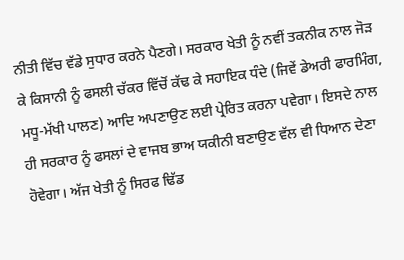ਨੀਤੀ ਵਿੱਚ ਵੱਡੇ ਸੁਧਾਰ ਕਰਨੇ ਪੈਣਗੇ। ਸਰਕਾਰ ਖੇਤੀ ਨੂੰ ਨਵੀਂ ਤਕਨੀਕ ਨਾਲ ਜੋੜ ਕੇ ਕਿਸਾਨੀ ਨੂੰ ਫਸਲੀ ਚੱਕਰ ਵਿੱਚੋਂ ਕੱਢ ਕੇ ਸਹਾਇਕ ਧੰਦੇ (ਜਿਵੇਂ ਡੇਅਰੀ ਫਾਰਮਿੰਗ, ਮਧੂ-ਮੱਖੀ ਪਾਲਣ) ਆਦਿ ਅਪਣਾਉਣ ਲਈ ਪ੍ਰੇਰਿਤ ਕਰਨਾ ਪਵੇਗਾ। ਇਸਦੇ ਨਾਲ ਹੀ ਸਰਕਾਰ ਨੂੰ ਫਸਲਾਂ ਦੇ ਵਾਜਬ ਭਾਅ ਯਕੀਨੀ ਬਣਾਉਣ ਵੱਲ ਵੀ ਧਿਆਨ ਦੇਣਾ ਹੋਵੇਗਾ। ਅੱਜ ਖੇਤੀ ਨੂੰ ਸਿਰਫ ਢਿੱਡ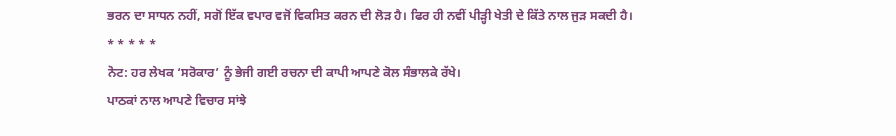ਭਰਨ ਦਾ ਸਾਧਨ ਨਹੀਂ, ਸਗੋਂ ਇੱਕ ਵਪਾਰ ਵਜੋਂ ਵਿਕਸਿਤ ਕਰਨ ਦੀ ਲੋੜ ਹੈ। ਫਿਰ ਹੀ ਨਵੀਂ ਪੀੜ੍ਹੀ ਖੇਤੀ ਦੇ ਕਿੱਤੇ ਨਾਲ ਜੁੜ ਸਕਦੀ ਹੈ।
* * * * *
ਨੋਟ: ਹਰ ਲੇਖਕ ‘ਸਰੋਕਾਰ’ ਨੂੰ ਭੇਜੀ ਗਈ ਰਚਨਾ ਦੀ ਕਾਪੀ ਆਪਣੇ ਕੋਲ ਸੰਭਾਲਕੇ ਰੱਖੇ।
ਪਾਠਕਾਂ ਨਾਲ ਆਪਣੇ ਵਿਚਾਰ ਸਾਂਝੇ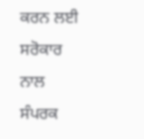ਕਰਨ ਲਈ ਸਰੋਕਾਰ ਨਾਲ ਸੰਪਰਕ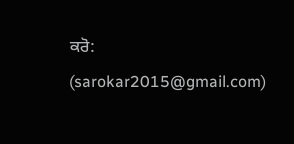ਕਰੋ: (sarokar2015@gmail.com)